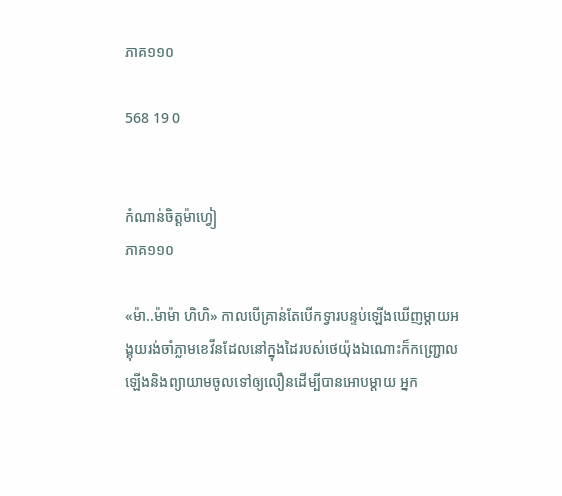ភាគ១១០

568 19 0


កំណាន់ចិត្តម៉ាហ្វៀ
ភាគ១១០

«ម៉ា..ម៉ាម៉ា ហិហិ» កាលបើគ្រាន់តែបើកទ្វារបន្ទប់ឡើងឃើញម្ដាយអង្គុយរង់ចាំភ្លាមខេវីនដែលនៅក្នុងដៃរបស់ថេយ៉ុងឯណោះក៏កញ្ជ្រោលឡើងនិងព្យាយាមចូលទៅឲ្យលឿនដើម្បីបានអោបម្ដាយ អ្នក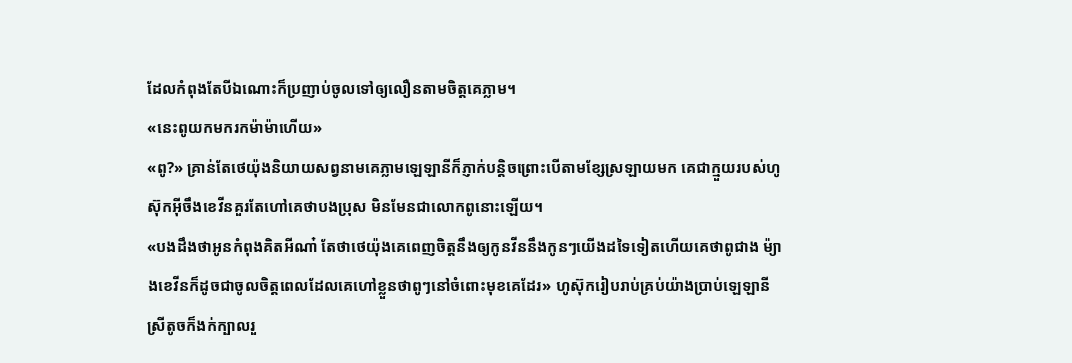ដែលកំពុងតែបីឯណោះក៏ប្រញាប់ចូលទៅឲ្យលឿនតាមចិត្តគេភ្លាម។
«នេះពូយកមករកម៉ាម៉ាហើយ»
«ពូ?» គ្រាន់តែថេយ៉ុងនិយាយសព្វនាមគេភ្លាមឡេឡានីក៏ភ្ញាក់បន្តិចព្រោះបើតាមខ្សែស្រឡាយមក គេជាក្មួយរបស់ហូស៊ុកអ៊ីចឹងខេវីនគួរតែហៅគេថាបងប្រុស មិនមែនជាលោកពូនោះឡើយ។
«បងដឹងថាអូនកំពុងគិតអីណា៎ តែថាថេយ៉ុងគេពេញចិត្តនឹងឲ្យកូនវីននឹងកូនៗយើងដទៃទៀតហើយគេថាពូជាង ម៉្យាងខេវីនក៏ដូចជាចូលចិត្តពេលដែលគេហៅខ្លួនថាពូៗនៅចំពោះមុខគេដែរ» ហូស៊ុករៀបរាប់គ្រប់យ៉ាងប្រាប់ឡេឡានី ស្រីតូចក៏ងក់ក្បាលរួ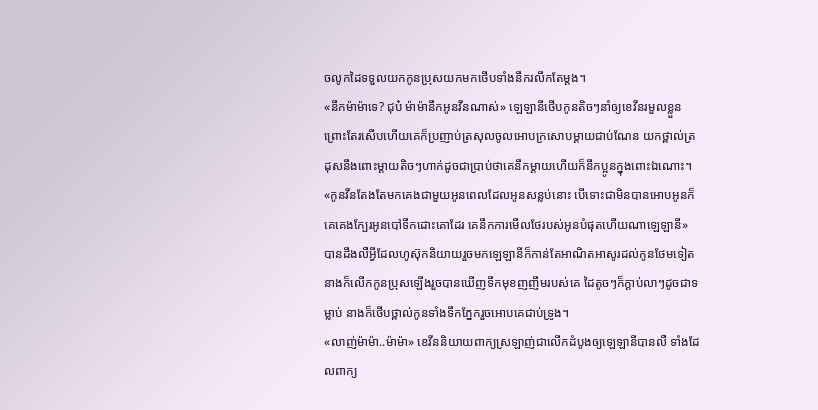ចលូកដៃទទួលយកកូនប្រុសយកមកថើបទាំងនឹករលឹកតែម្ដង។
«នឹកម៉ាម៉ាទេ? ជុប៎ ម៉ាម៉ានឹកអូនវីនណាស់» ឡេឡានីថើបកូនតិចៗនាំឲ្យខេវីនរមួលខ្លួនព្រោះតែរសើបហើយគេក៏ប្រញាប់ត្រសុលចូលអោបក្រសោបម្ដាយជាប់ណែន យកថ្ពាល់ត្រដុសនឹងពោះម្ដាយតិចៗហាក់ដូចជាប្រាប់ថាគេនឹកម្ដាយហើយក៏នឹកប្អូនក្នុងពោះឯណោះ។
«កូនវីនតែងតែមកគេងជាមួយអូនពេលដែលអូនសន្លប់នោះ បើទោះជាមិនបានអោបអូនក៏គេគេងក្បែរអូនបៅទឹកដោះគោដែរ គេនឹកការមើលថែរបស់អូនបំផុតហើយណាឡេឡានី» បានដឹងលឺអ្វីដែលហូស៊ុកនិយាយរួចមកឡេឡានីក៏កាន់តែអាណិតអាសូរដល់កូនថែមទៀត នាងក៏លើកកូនប្រុសឡើងរួចបានឃើញទឹកមុខញញឹមរបស់គេ ដៃតូចៗក៏ក្ដាប់លាៗដូចជាទម្លាប់ នាងក៏ថើបថ្ពាល់កូនទាំងទឹកភ្នែករួចអោបគេជាប់ទ្រូង។
«លាញ់ម៉ាម៉ា..ម៉ាម៉ា» ខេវីននិយាយពាក្យស្រឡាញ់ជាលើកដំបូងឲ្យឡេឡានីបានលឺ ទាំងដែលពាក្យ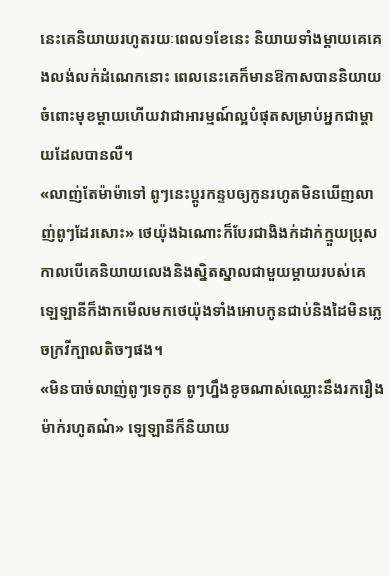នេះគេនិយាយរហូតរយៈពេល១ខែនេះ និយាយទាំងម្ដាយគេគេងលង់លក់ដំណេកនោះ ពេលនេះគេក៏មានឱកាសបាននិយាយចំពោះមុខម្ដាយហើយវាជាអារម្មណ៍ល្អបំផុតសម្រាប់អ្នកជាម្ដាយដែលបានលឺ។
«លាញ់តែម៉ាម៉ាទៅ ពូៗនេះប្ដូរកន្ទបឲ្យកូនរហូតមិនឃើញលាញ់ពូៗដែរសោះ» ថេយ៉ុងឯណោះក៏បែរជាងិងក់ដាក់ក្មួយប្រុសកាលបើគេនិយាយលេងនិងស្និតស្នាលជាមួយម្ដាយរបស់គេ ឡេឡានីក៏ងាកមើលមកថេយ៉ុងទាំងអោបកូនជាប់និងដៃមិនភ្លេចក្រវីក្បាលតិចៗផង។
«មិនបាច់លាញ់ពូៗទេកូន ពូៗហ្នឹងខូចណាស់ឈ្លោះនឹងរករឿងម៉ាក់រហូតណ៎» ឡេឡានីក៏និយាយ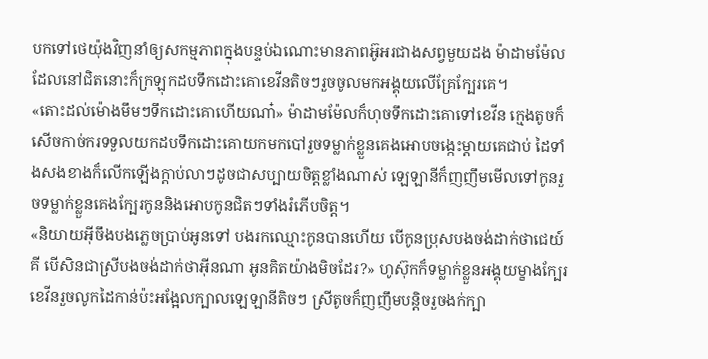បកទៅថេយ៉ុងវិញនាំឲ្យសកម្មភាពក្នុងបន្ទប់ឯណោះមានភាពអ៊ូអរជាងសព្វមួយដង ម៉ាដាមម៉ែលដែលនៅជិតនោះក៏ក្រឡុកដបទឹកដោះគោខេវីនតិចៗរួចចូលមកអង្គុយលើគ្រែក្បែរគេ។
«តោះដល់ម៉ោងមឹមៗទឹកដោះគោហើយណា៎» ម៉ាដាមម៉ែលក៏ហុចទឹកដោះគោទៅខេវីន ក្មេងតូចក៏សើចកាច់ករទទួលយកដបទឹកដោះគោយកមកបៅរួចទម្លាក់ខ្លួនគេងអោបចង្កេះម្ដាយគេជាប់ ដៃទាំងសងខាងក៏លើកឡើងក្ដាប់លាៗដូចជាសប្បាយចិត្តខ្លាំងណាស់ ឡេឡានីក៏ញញឹមមើលទៅកូនរួចទម្លាក់ខ្លួនគេងក្បែរកូននិងអោបកូនជិតៗទាំងរំភើបចិត្ត។
«និយាយអ៊ីចឹងបងភ្លេចប្រាប់អូនទៅ បងរកឈ្មោះកូនបានហើយ បើកូនប្រុសបងចង់ដាក់ថាជេយ៍គី បើសិនជាស្រីបងចង់ដាក់ថាអុីនណា អូនគិតយ៉ាងមិចដែរ?» ហូស៊ុកក៏ទម្លាក់ខ្លួនអង្គុយម្ខាងក្បែរខេវីនរួចលូកដៃកាន់ប៉ះអង្អែលក្បាលឡេឡានីតិចៗ ស្រីតូចក៏ញញឹមបន្តិចរួចងក់ក្បា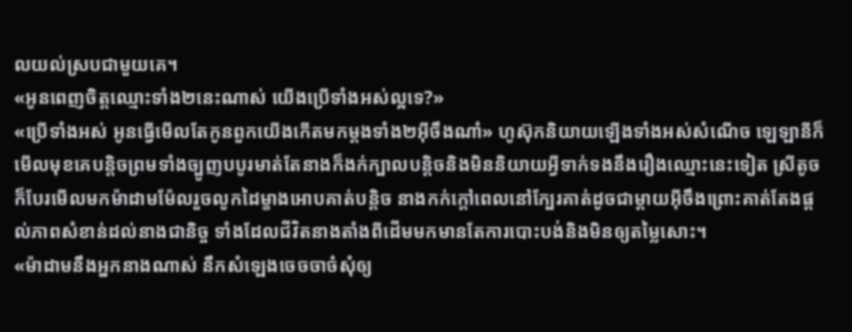លយល់ស្របជាមួយគេ។
«អូនពេញចិត្តឈ្មោះទាំង២នេះណាស់ យើងប្រើទាំងអស់ល្អទេ?»
«ប្រើទាំងអស់ អូនធ្វើមើលតែកូនពួកយើងកើតមកម្ដងទាំង២អ៊ីចឹងណា៎» ហូស៊ុកនិយាយឡើងទាំងអស់សំណើច ឡេឡានីក៏មើលមុខគេបន្តិចព្រមទាំងច្បូញបបូរមាត់តែនាងក៏ងក់ក្បាលបន្តិចនិងមិននិយាយអ្វីទាក់ទងនឹងរឿងឈ្មោះនេះទៀត ស្រីតូចក៏បែរមើលមកម៉ាដាមម៉ែលរួចលូកដៃម្ខាងអោបគាត់បន្តិច នាងកក់ក្ដៅពេលនៅក្បែរគាត់ដូចជាម្ដាយអ៊ីចឹងព្រោះគាត់តែងផ្ដល់ភាពសំខាន់ដល់នាងជានិច្ច ទាំងដែលជីវិតនាងតាំងពីដើមមកមានតែការបោះបង់និងមិនឲ្យតម្លៃសោះ។
«ម៉ាដាមនឹងអ្នកនាងណាស់ នឹកសំឡេងចេចចាច៎សុំឲ្យ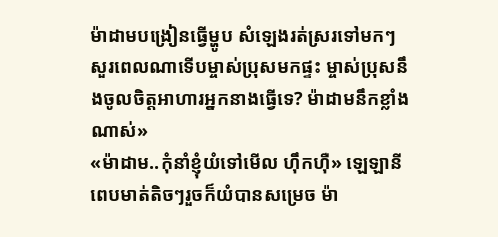ម៉ាដាមបង្រៀនធ្វើម្ហូប សំឡេងរត់ស្ររទៅមកៗសួរពេលណាទើបម្ចាស់ប្រុសមកផ្ទះ ម្ចាស់ប្រុសនឹងចូលចិត្តអាហារអ្នកនាងធ្វើទេ? ម៉ាដាមនឹកខ្លាំងណាស់»
«ម៉ាដាម..កុំនាំខ្ញុំយំទៅមើល ហ៊ឹកហ៊ឺ» ឡេឡានីពេបមាត់តិចៗរួចក៏យំបានសម្រេច ម៉ា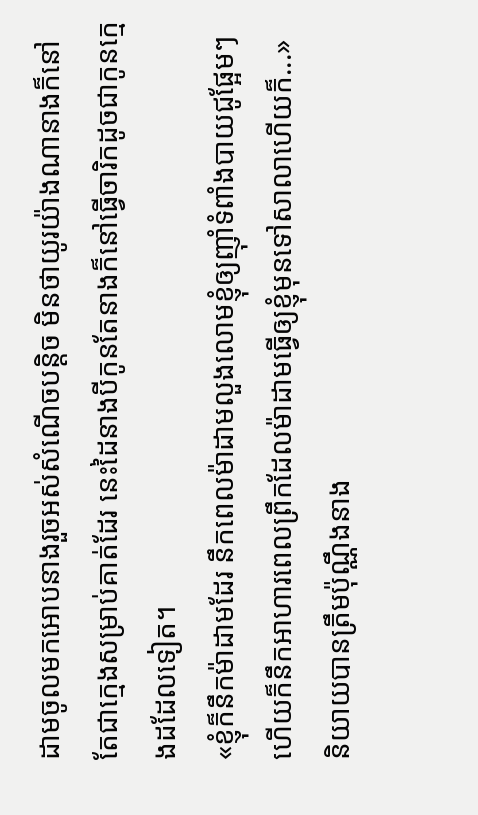ដាមចូលមកអោបនាងរួចអស់សំណើចបន្តិច មិនថាយូរយ៉ាងណានាងក៏នៅតែជាក្មេងសម្រាប់គាត់ដែរ នេះដៃនាងបីកូនតែនាងក៏នៅធ្វើចារិកដូចជាកូនក្មេងដដែលទៀត។
«ខ្ញុំក៏នឹកម៉ាដាមដែរ នឹកពេលម៉ាដាមលួងលោមខ្ញុំឲ្យញ៊ាំទំពាំងបាយជូផ្អែមៗ ហើយក៏នឹកអាហារពេលព្រឹកដែលម៉ាដាមធ្វើឲ្យខ្ញុំមុនទៅសាលាហើយក៏...» និយាយបានត្រឹមប៉ុណ្ណឹងនាង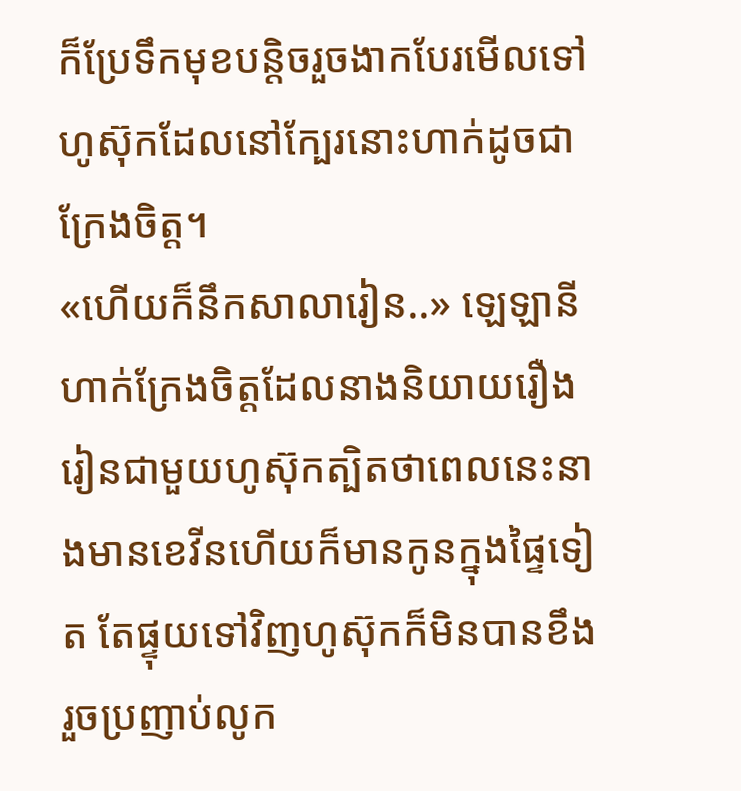ក៏ប្រែទឹកមុខបន្តិចរួចងាកបែរមើលទៅហូស៊ុកដែលនៅក្បែរនោះហាក់ដូចជាក្រែងចិត្ត។
«ហើយក៏នឹកសាលារៀន..» ឡេឡានីហាក់ក្រែងចិត្តដែលនាងនិយាយរឿងរៀនជាមួយហូស៊ុកត្បិតថាពេលនេះនាងមានខេវីនហើយក៏មានកូនក្នុងផ្ទៃទៀត តែផ្ទុយទៅវិញហូស៊ុកក៏មិនបានខឹងរួចប្រញាប់លូក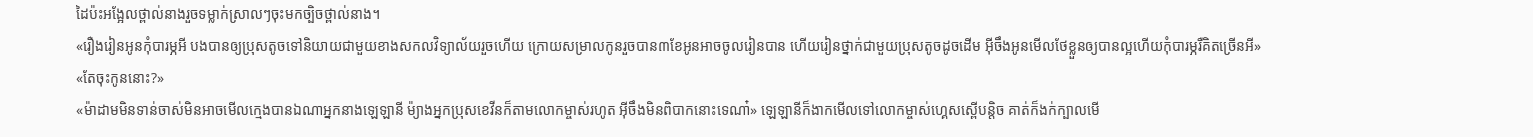ដៃប៉ះអង្អែលថ្ពាល់នាងរួចទម្លាក់ស្រាលៗចុះមកច្បិចថ្ពាល់នាង។
«រឿងរៀនអូនកុំបារម្ភអី បងបានឲ្យប្រុសតូចទៅនិយាយជាមួយខាងសកលវិទ្យាល័យរួចហើយ ក្រោយសម្រាលកូនរួចបាន៣ខែអូនអាចចូលរៀនបាន ហើយរៀនថ្នាក់ជាមួយប្រុសតូចដូចដើម អ៊ីចឹងអូនមើលថែខ្លួនឲ្យបានល្អហើយកុំបារម្ភរឺគិតច្រើនអី»
«តែចុះកូននោះ?»
«ម៉ាដាមមិនទាន់ចាស់មិនអាចមើលក្មេងបានឯណាអ្នកនាងឡេឡានី ម៉្យាងអ្នកប្រុសខេវីនក៏តាមលោកម្ចាស់រហូត អ៊ីចឹងមិនពិបាកនោះទេណា៎» ឡេឡានីក៏ងាកមើលទៅលោកម្ចាស់ហ្គេសស្ពើបន្តិច គាត់ក៏ងក់ក្បាលមើ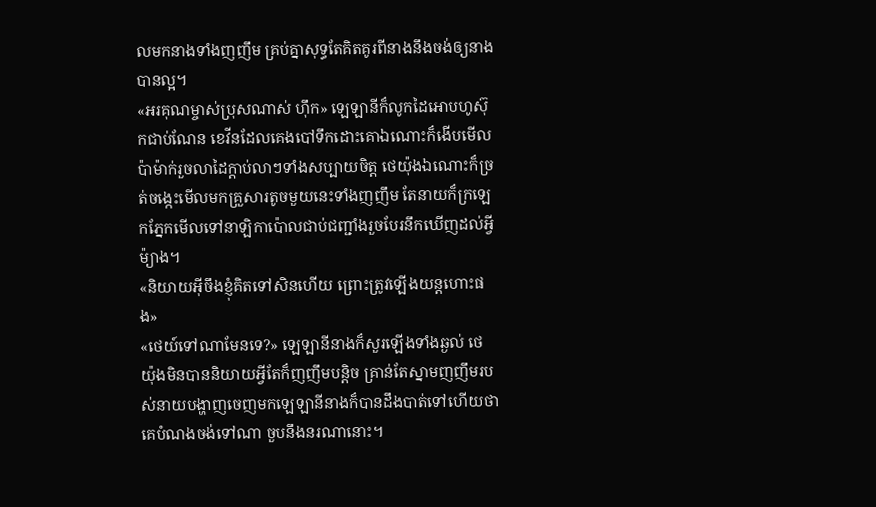លមកនាងទាំងញញឹម គ្រប់គ្នាសុទ្ធតែគិតគូរពីនាងនឹងចង់ឲ្យនាងបានល្អ។
«អរគុណម្ចាស់ប្រុសណាស់ ហ៊ឹក» ឡេឡានីក៏លូកដៃអោបហូស៊ុកជាប់ណែន ខេវីនដែលគេងបៅទឹកដោះគោឯណោះក៏ងើបមើលប៉ាម៉ាក់រួចលាដៃក្ដាប់លាៗទាំងសប្បាយចិត្ត ថេយ៉ុងឯណោះក៏ច្រត់ចង្កេះមើលមកគ្រួសារតូចមួយនេះទាំងញញឹម តែនាយក៏ក្រឡេកភ្នែកមើលទៅនាឡិកាប៉ោលជាប់ជញ្ជាំងរួចបែរនឹកឃើញដល់អ្វីម៉្យាង។
«និយាយអ៊ីចឹងខ្ញុំគិតទៅសិនហើយ ព្រោះត្រូវឡើងយន្តហោះផង»
«ថេយ៍ទៅណាមែនទេ?» ឡេឡានីនាងក៏សួរឡើងទាំងឆ្ងល់ ថេយ៉ុងមិនបាននិយាយអ្វីតែក៏ញញឹមបន្តិច គ្រាន់តែស្នាមញញឹមរបស់នាយបង្ហាញចេញមកឡេឡានីនាងក៏បានដឹងបាត់ទៅហើយថាគេបំណងចង់ទៅណា ចួបនឹងនរណានោះ។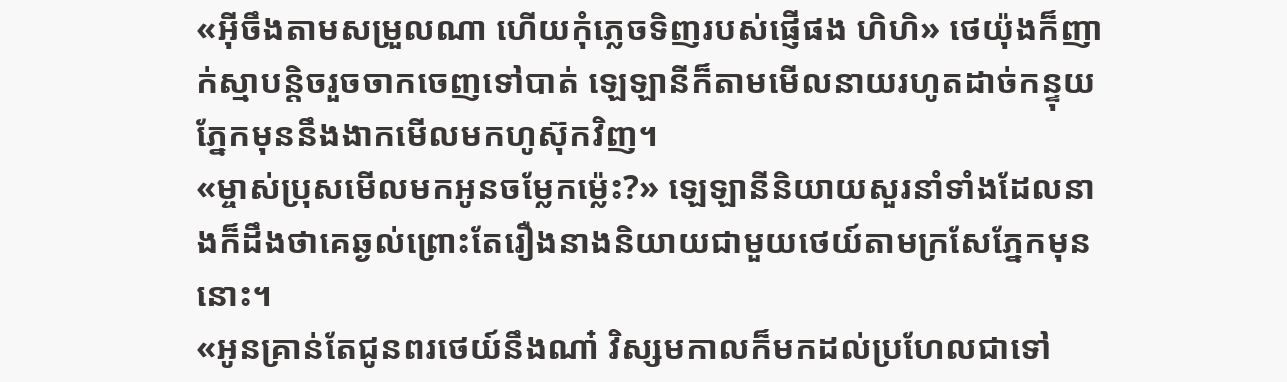«អ៊ីចឹងតាមសម្រួលណា ហើយកុំភ្លេចទិញរបស់ផ្ញើផង ហិហិ» ថេយ៉ុងក៏ញាក់ស្មាបន្តិចរួចចាកចេញទៅបាត់ ឡេឡានីក៏តាមមើលនាយរហូតដាច់កន្ទុយភ្នែកមុននឹងងាកមើលមកហូស៊ុកវិញ។
«ម្ចាស់ប្រុសមើលមកអូនចម្លែកម៉្លេះ?» ឡេឡានីនិយាយសួរនាំទាំងដែលនាងក៏ដឹងថាគេឆ្ងល់ព្រោះតែរឿងនាងនិយាយជាមួយថេយ៍តាមក្រសែភ្នែកមុននោះ។
«អូនគ្រាន់តែជូនពរថេយ៍នឹងណា៎ វិស្សមកាលក៏មកដល់ប្រហែលជាទៅ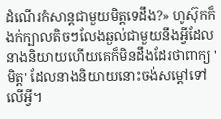ដំណើរកំសាន្តជាមួយមិត្តទេដឹង?» ហូស៊ុកក៏ងក់ក្បាលតិចៗលែងឆ្ងល់ជាមួយនឹងអ្វីដែលនាងនិយាយហើយគេក៏មិនដឹងដែរថាពាក្យ 'មិត្ត' ដែលនាងនិយាយនោះចង់សម្ដៅទៅលើអ្វី។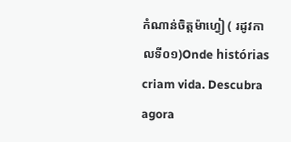កំណាន់ចិត្តម៉ាហ្វៀ ( រដូវកាលទី០១)Onde histórias criam vida. Descubra agora